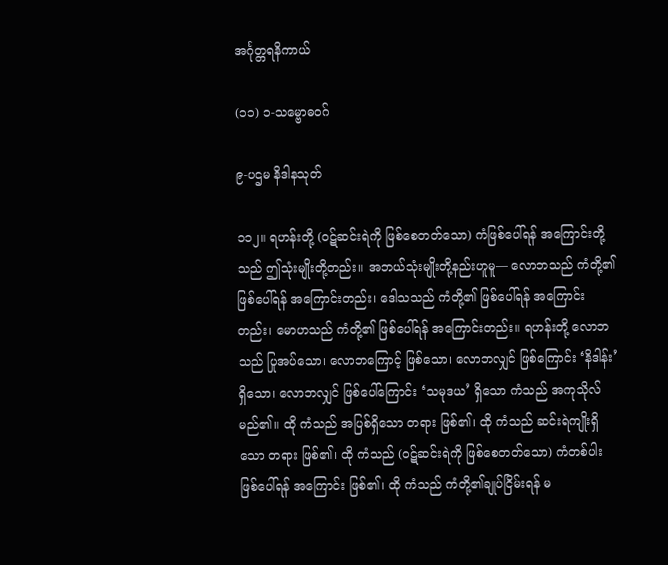အင်္ဂုတ္တရနိကာယ်

(၁၁) ၁-သမ္ဗောဓဝဂ်

၉-ပဌမ နိဒါနသုတ်

၁၁၂။ ရဟန်းတို့ (ဝဋ်ဆင်းရဲကို ဖြစ်စေတတ်သော) ကံဖြစ်ပေါ်ရန် အကြောင်းတို့သည် ဤသုံးမျိုးတို့တည်း။ အဘယ်သုံးမျိုးတို့နည်းဟူမူ— လောဘသည် ကံတို့၏ ဖြစ်ပေါ်ရန် အကြောင်းတည်း၊ ဒေါသသည် ကံတို့၏ ဖြစ်ပေါ်ရန် အကြောင်းတည်း၊ မောဟသည် ကံတို့၏ ဖြစ်ပေါ်ရန် အကြောင်းတည်း။ ရဟန်းတို့ လောဘသည် ပြုအပ်သော၊ လောဘကြောင့် ဖြစ်သော၊ လောဘလျှင် ဖြစ်ကြောင်း ‘နိဒါန်း’ ရှိသော၊ လောဘလျှင် ဖြစ်ပေါ်ကြောင်း ‘သမုဒယ’ ရှိသော ကံသည် အကုသိုလ် မည်၏။ ထို ကံသည် အပြစ်ရှိသော တရား ဖြစ်၏၊ ထို ကံသည် ဆင်းရဲကျိုးရှိသော တရား ဖြစ်၏၊ ထို ကံသည် (ဝဋ်ဆင်းရဲကို ဖြစ်စေတတ်သော) ကံတစ်ပါး ဖြစ်ပေါ်ရန် အကြောင်း ဖြစ်၏၊ ထို ကံသည် ကံတို့၏ချုပ်ငြိမ်းရန် မ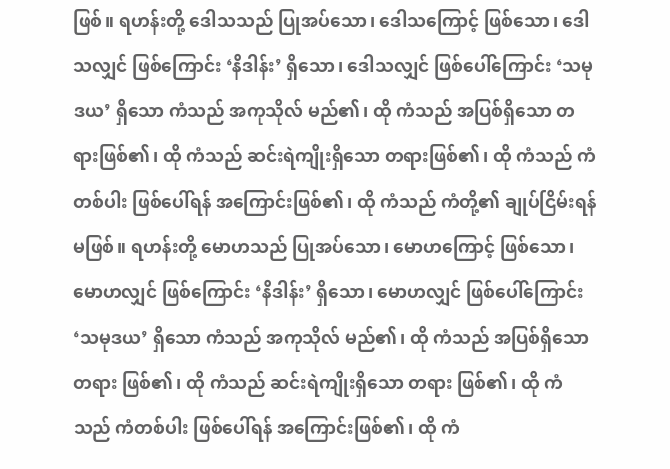ဖြစ်။ ရဟန်းတို့ ဒေါသသည် ပြုအပ်သော၊ ဒေါသကြောင့် ဖြစ်သော၊ ဒေါသလျှင် ဖြစ်ကြောင်း ‘နိဒါန်း’ ရှိသော၊ ဒေါသလျှင် ဖြစ်ပေါ်ကြောင်း ‘သမုဒယ’ ရှိသော ကံသည် အကုသိုလ် မည်၏၊ ထို ကံသည် အပြစ်ရှိသော တရားဖြစ်၏၊ ထို ကံသည် ဆင်းရဲကျိုးရှိသော တရားဖြစ်၏၊ ထို ကံသည် ကံတစ်ပါး ဖြစ်ပေါ်ရန် အကြောင်းဖြစ်၏၊ ထို ကံသည် ကံတို့၏ ချုပ်ငြိမ်းရန် မဖြစ်။ ရဟန်းတို့ မောဟသည် ပြုအပ်သော၊ မောဟကြောင့် ဖြစ်သော၊ မောဟလျှင် ဖြစ်ကြောင်း ‘နိဒါန်း’ ရှိသော၊ မောဟလျှင် ဖြစ်ပေါ်ကြောင်း ‘သမုဒယ’ ရှိသော ကံသည် အကုသိုလ် မည်၏၊ ထို ကံသည် အပြစ်ရှိသော တရား ဖြစ်၏၊ ထို ကံသည် ဆင်းရဲကျိုးရှိသော တရား ဖြစ်၏၊ ထို ကံသည် ကံတစ်ပါး ဖြစ်ပေါ်ရန် အကြောင်းဖြစ်၏၊ ထို ကံ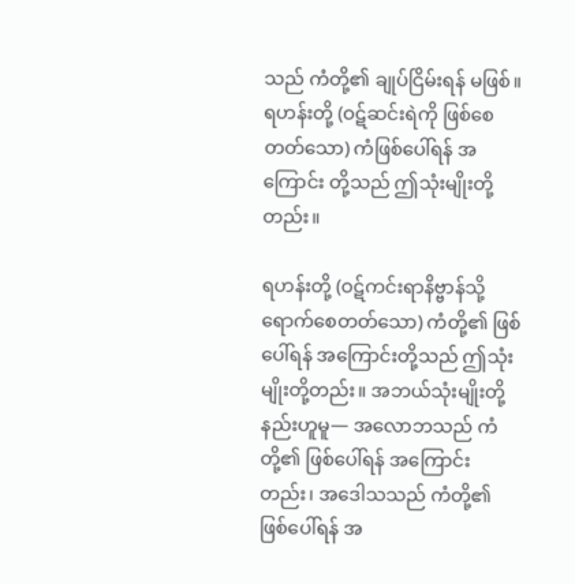သည် ကံတို့၏ ချုပ်ငြိမ်းရန် မဖြစ်။ ရဟန်းတို့ (ဝဋ်ဆင်းရဲကို ဖြစ်စေတတ်သော) ကံဖြစ်ပေါ်ရန် အကြောင်း တို့သည် ဤသုံးမျိုးတို့တည်း။

ရဟန်းတို့ (ဝဋ်ကင်းရာနိဗ္ဗာန်သို့ ရောက်စေတတ်သော) ကံတို့၏ ဖြစ်ပေါ်ရန် အကြောင်းတို့သည် ဤသုံးမျိုးတို့တည်း။ အဘယ်သုံးမျိုးတို့နည်းဟူမူ— အလောဘသည် ကံတို့၏ ဖြစ်ပေါ်ရန် အကြောင်းတည်း၊ အဒေါသသည် ကံတို့၏ ဖြစ်ပေါ်ရန် အ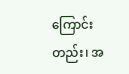ကြောင်းတည်း၊ အ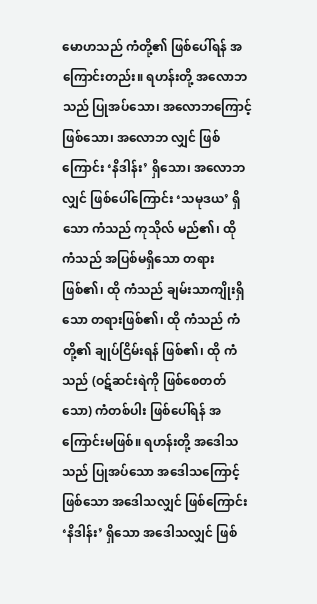မောဟသည် ကံတို့၏ ဖြစ်ပေါ်ရန် အကြောင်းတည်း။ ရဟန်းတို့ အလောဘသည် ပြုအပ်သော၊ အလောဘကြောင့် ဖြစ်သော၊ အလောဘ လျှင် ဖြစ်ကြောင်း ‘နိဒါန်း’ ရှိသော၊ အလောဘလျှင် ဖြစ်ပေါ်ကြောင်း ‘သမုဒယ’ ရှိသော ကံသည် ကုသိုလ် မည်၏၊ ထို ကံသည် အပြစ်မရှိသော တရားဖြစ်၏၊ ထို ကံသည် ချမ်းသာကျိုးရှိသော တရားဖြစ်၏၊ ထို ကံသည် ကံတို့၏ ချုပ်ငြိမ်းရန် ဖြစ်၏၊ ထို ကံသည် (ဝဋ်ဆင်းရဲကို ဖြစ်စေတတ်သော) ကံတစ်ပါး ဖြစ်ပေါ်ရန် အကြောင်းမဖြစ်။ ရဟန်းတို့ အဒေါသသည် ပြုအပ်သော အဒေါသကြောင့် ဖြစ်သော အဒေါသလျှင် ဖြစ်ကြောင်း ‘နိဒါန်း’ ရှိသော အဒေါသလျှင် ဖြစ်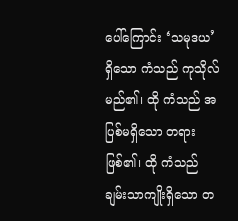ပေါ်ကြောင်း ‘သမုဒယ’ ရှိသော ကံသည် ကုသိုလ်မည်၏၊ ထို ကံသည် အပြစ်မရှိသော တရားဖြစ်၏၊ ထို ကံသည် ချမ်းသာကျိုးရှိသော တ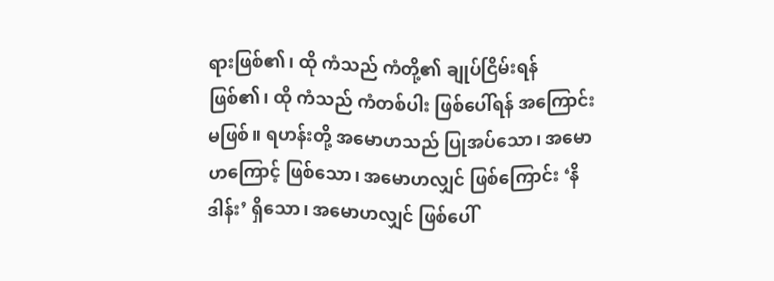ရားဖြစ်၏၊ ထို ကံသည် ကံတို့၏ ချုပ်ငြိမ်းရန် ဖြစ်၏၊ ထို ကံသည် ကံတစ်ပါး ဖြစ်ပေါ်ရန် အကြောင်း မဖြစ်။ ရဟန်းတို့ အမောဟသည် ပြုအပ်သော၊ အမောဟကြောင့် ဖြစ်သော၊ အမောဟလျှင် ဖြစ်ကြောင်း ‘နိဒါန်း’ ရှိသော၊ အမောဟလျှင် ဖြစ်ပေါ်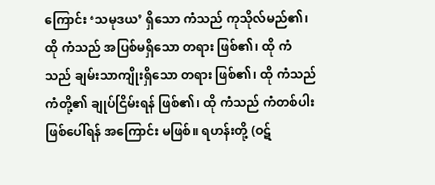ကြောင်း ‘သမုဒယ’ ရှိသော ကံသည် ကုသိုလ်မည်၏၊ ထို ကံသည် အပြစ်မရှိသော တရား ဖြစ်၏၊ ထို ကံသည် ချမ်းသာကျိုးရှိသော တရား ဖြစ်၏၊ ထို ကံသည် ကံတို့၏ ချုပ်ငြိမ်းရန် ဖြစ်၏၊ ထို ကံသည် ကံတစ်ပါးဖြစ်ပေါ်ရန် အကြောင်း မဖြစ်။ ရဟန်းတို့ (ဝဋ်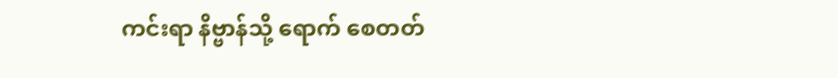ကင်းရာ နိဗ္ဗာန်သို့ ရောက် စေတတ်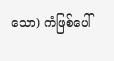သော) ကံဖြစ်ပေါ်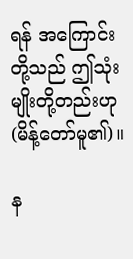ရန် အကြောင်းတို့သည် ဤသုံးမျိုးတို့တည်းဟု (မိန့်တော်မူ၏)။

န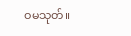ဝမသုတ်။